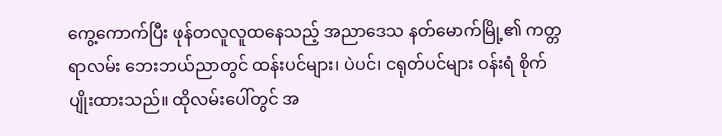ကွေ့ကောက်ပြီး ဖုန်တလူလူထနေသည့် အညာဒေသ နတ်မောက်မြို့၏ ကတ္တရာလမ်း ဘေးဘယ်ညာတွင် ထန်းပင်များ၊ ပဲပင်၊ ငရုတ်ပင်များ ဝန်းရံ စိုက်ပျိုးထားသည်။ ထိုလမ်းပေါ်တွင် အ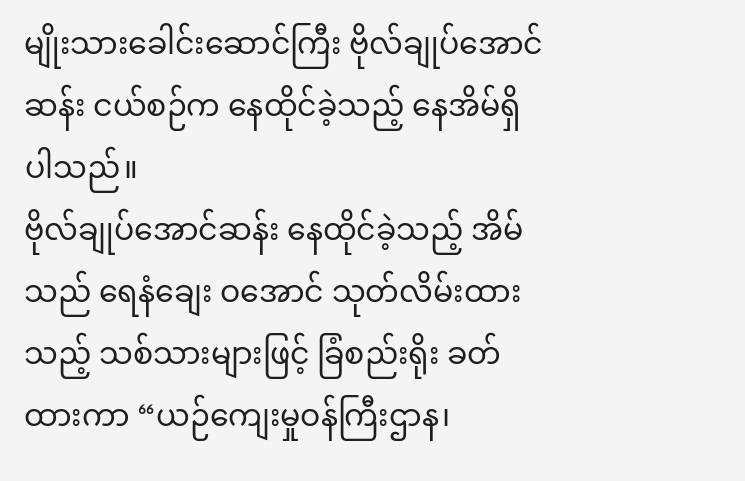မျိုးသားခေါင်းဆောင်ကြီး ဗိုလ်ချုပ်အောင်ဆန်း ငယ်စဉ်က နေထိုင်ခဲ့သည့် နေအိမ်ရှိပါသည်။
ဗိုလ်ချုပ်အောင်ဆန်း နေထိုင်ခဲ့သည့် အိမ်သည် ရေနံချေး ဝအောင် သုတ်လိမ်းထားသည့် သစ်သားများဖြင့် ခြံစည်းရိုး ခတ်ထားကာ “ယဉ်ကျေးမှုဝန်ကြီးဌာန၊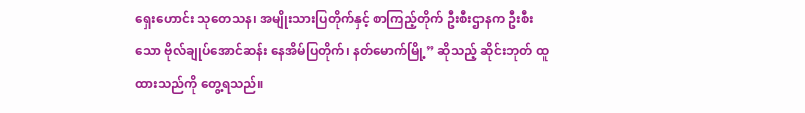ရှေးဟောင်း သုတေသန၊ အမျိုးသားပြတိုက်နှင့် စာကြည့်တိုက် ဦးစီးဌာနက ဦးစီးသော ဗိုလ်ချုပ်အောင်ဆန်း နေအိမ်ပြတိုက်၊ နတ်မောက်မြို့” ဆိုသည့် ဆိုင်းဘုတ် ထူထားသည်ကို တွေ့ရသည်။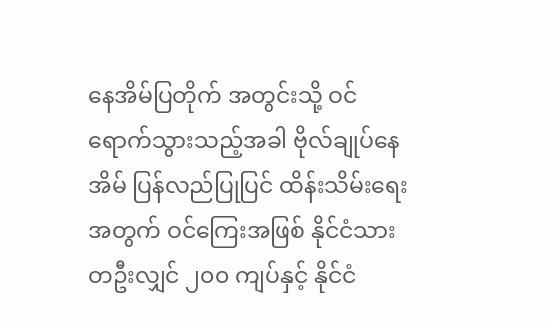နေအိမ်ပြတိုက် အတွင်းသို့ ဝင်ရောက်သွားသည့်အခါ ဗိုလ်ချုပ်နေအိမ် ပြန်လည်ပြုပြင် ထိန်းသိမ်းရေးအတွက် ဝင်ကြေးအဖြစ် နိုင်ငံသား တဦးလျှင် ၂၀၀ ကျပ်နှင့် နိုင်ငံ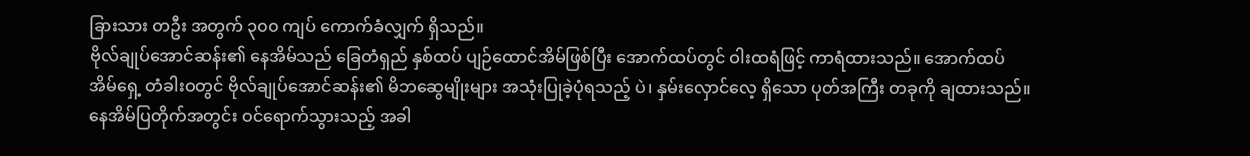ခြားသား တဦး အတွက် ၃၀၀ ကျပ် ကောက်ခံလျှက် ရှိသည်။
ဗိုလ်ချုပ်အောင်ဆန်း၏ နေအိမ်သည် ခြေတံရှည် နှစ်ထပ် ပျဉ်ထောင်အိမ်ဖြစ်ပြီး အောက်ထပ်တွင် ဝါးထရံဖြင့် ကာရံထားသည်။ အောက်ထပ် အိမ်ရှေ့ တံခါးဝတွင် ဗိုလ်ချုပ်အောင်ဆန်း၏ မိဘဆွေမျိုးများ အသုံးပြုခဲ့ပုံရသည့် ပဲ၊ နှမ်းလှောင်လေ့ ရှိသော ပုတ်အကြီး တခုကို ချထားသည်။
နေအိမ်ပြတိုက်အတွင်း ဝင်ရောက်သွားသည့် အခါ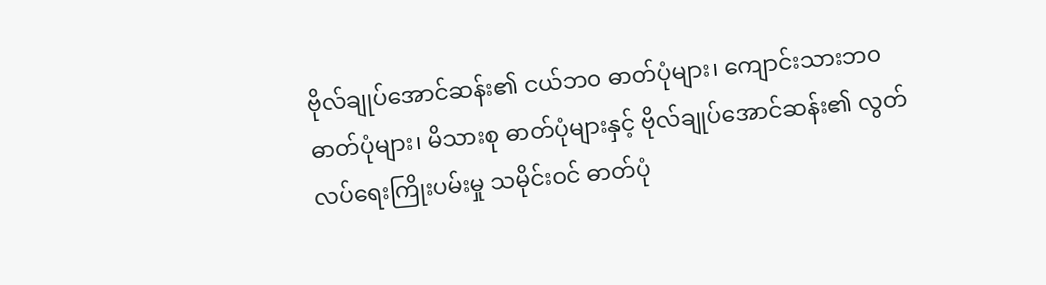ဗိုလ်ချုပ်အောင်ဆန်း၏ ငယ်ဘ၀ ဓာတ်ပုံများ၊ ကျောင်းသားဘ၀ ဓာတ်ပုံများ၊ မိသားစု ဓာတ်ပုံများနှင့် ဗိုလ်ချုပ်အောင်ဆန်း၏ လွတ်လပ်ရေးကြိုးပမ်းမှု သမိုင်းဝင် ဓာတ်ပုံ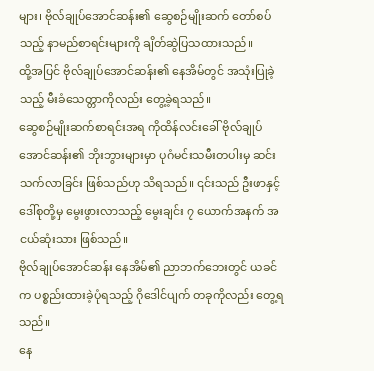များ၊ ဗိုလ်ချုပ်အောင်ဆန်း၏ ဆွေစဉ်မျိုးဆက် တော်စပ်သည့် နာမည်စာရင်းများကို ချိတ်ဆွဲပြသထားသည်။
ထို့အပြင် ဗိုလ်ချုပ်အောင်ဆန်း၏ နေအိမ်တွင် အသုံးပြုခဲ့သည့် မီးခံသေတ္တာကိုလည်း တွေ့ခဲ့ရသည်။
ဆွေစဉ်မျိုးဆက်စာရင်းအရ ကိုထိန်လင်းခေါ် ဗိုလ်ချုပ်အောင်ဆန်း၏ ဘိုးဘွားများမှာ ပုဂံမင်းသမီးတပါးမှ ဆင်းသက်လာခြင်း ဖြစ်သည်ဟု သိရသည်။ ၎င်းသည် ဦးဖာနှင့် ဒေါ်စုတို့မှ မွေးဖွားလာသည့် မွေးချင်း ၇ ယောက်အနက် အငယ်ဆုံးသား ဖြစ်သည်။
ဗိုလ်ချုပ်အောင်ဆန်း နေအိမ်၏ ညာဘက်ဘေးတွင် ယခင်က ပစ္စည်းထားခဲ့ပုံရသည့် ဂိုဒေါင်ပျက် တခုကိုလည်း တွေ့ရသည်။
နေ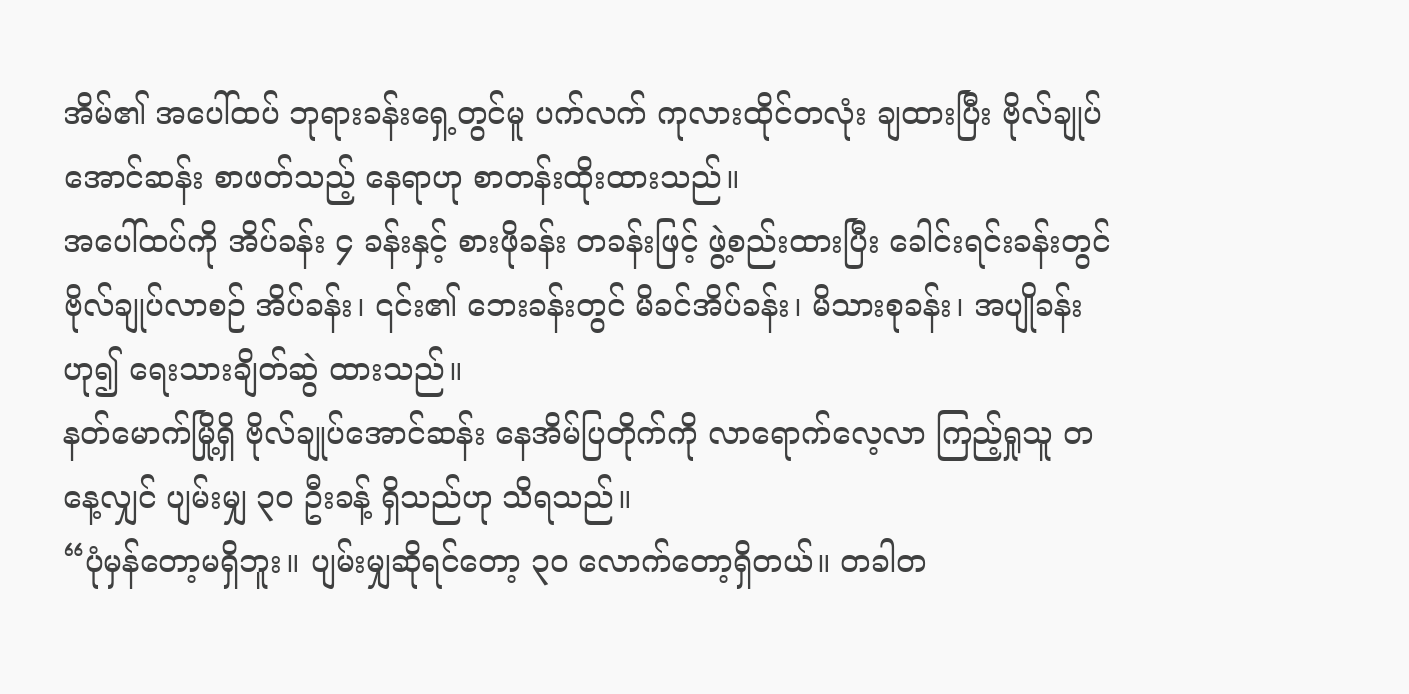အိမ်၏ အပေါ်ထပ် ဘုရားခန်းရှေ့တွင်မူ ပက်လက် ကုလားထိုင်တလုံး ချထားပြီး ဗိုလ်ချုပ်အောင်ဆန်း စာဖတ်သည့် နေရာဟု စာတန်းထိုးထားသည်။
အပေါ်ထပ်ကို အိပ်ခန်း ၄ ခန်းနှင့် စားဖိုခန်း တခန်းဖြင့် ဖွဲ့စည်းထားပြီး ခေါင်းရင်းခန်းတွင် ဗိုလ်ချုပ်လာစဉ် အိပ်ခန်း၊ ၎င်း၏ ဘေးခန်းတွင် မိခင်အိပ်ခန်း၊ မိသားစုခန်း၊ အပျိုခန်းဟု၍ ရေးသားချိတ်ဆွဲ ထားသည်။
နတ်မောက်မြို့ရှိ ဗိုလ်ချုပ်အောင်ဆန်း နေအိမ်ပြတိုက်ကို လာရောက်လေ့လာ ကြည့်ရှုသူ တနေ့လျှင် ပျမ်းမျှ ၃၀ ဦးခန့် ရှိသည်ဟု သိရသည်။
“ပုံမှန်တော့မရှိဘူး။ ပျမ်းမျှဆိုရင်တော့ ၃၀ လောက်တော့ရှိတယ်။ တခါတ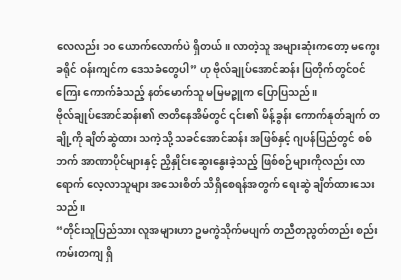လေလည်း ၁၀ ယောက်လောက်ပဲ ရှိတယ်။ လာတဲ့သူ အများဆုံးကတော့ မကွေးခရိုင် ဝန်းကျင်က ဒေသခံတွေပါ” ဟု ဗိုလ်ချုပ်အောင်ဆန်း ပြတိုက်တွင်ဝင်ကြေး ကောက်ခံသည့် နတ်မောက်သူ မမြမဉ္ဇူက ပြောပြသည်။
ဗိုလ်ချုပ်အောင်ဆန်း၏ ဇာတိနေအိမ်တွင် ၎င်း၏ မိန့်ခွန်း ကောက်နုတ်ချက် တချို့ကို ချိတ်ဆွဲထား သကဲ့သို့ သခင်အောင်ဆန်း အဖြစ်နှင့် ဂျပန်ပြည်တွင် စစ်ဘက် အာဏာပိုင်များနှင့် ညှိနှိုင်းဆွေးနွေးခဲ့သည့် ဖြစ်စဉ်များကိုလည်း လာရောက် လေ့လာသူများ အသေးစိတ် သိရှိစေရန်အတွက် ရေးဆွဲ ချိတ်ထားသေးသည်။
“တိုင်းသူပြည်သား လူအများဟာ ဥမကွဲသိုက်မပျက် တညီတညွတ်တည်း စည်းကမ်းတကျ ရှိ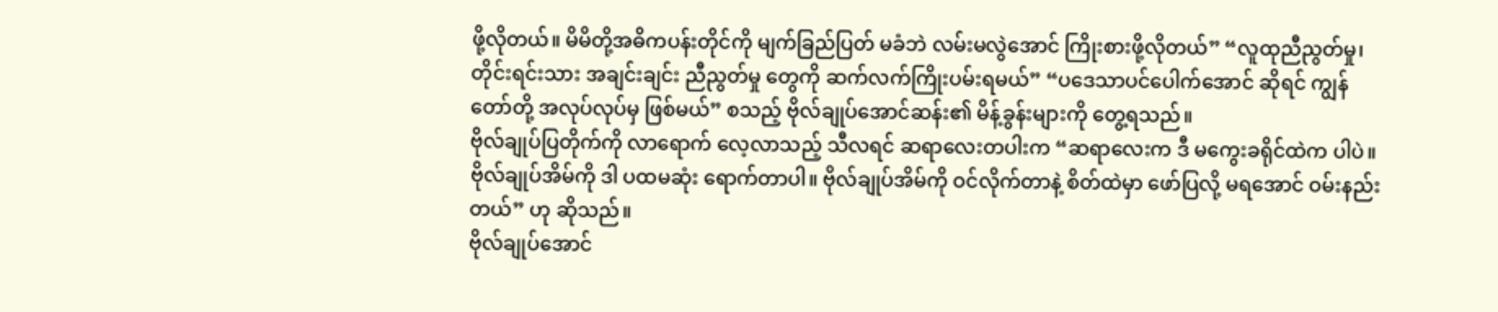ဖို့လိုတယ်။ မိမိတို့အဓိကပန်းတိုင်ကို မျက်ခြည်ပြတ် မခံဘဲ လမ်းမလွဲအောင် ကြိုးစားဖို့လိုတယ်” “လူထုညီညွတ်မှု၊ တိုင်းရင်းသား အချင်းချင်း ညီညွတ်မှု တွေကို ဆက်လက်ကြိုးပမ်းရမယ်” “ပဒေသာပင်ပေါက်အောင် ဆိုရင် ကျွန်တော်တို့ အလုပ်လုပ်မှ ဖြစ်မယ်” စသည့် ဗိုလ်ချုပ်အောင်ဆန်း၏ မိန့်ခွန်းများကို တွေ့ရသည်။
ဗိုလ်ချုပ်ပြတိုက်ကို လာရောက် လေ့လာသည့် သီလရင် ဆရာလေးတပါးက “ဆရာလေးက ဒီ မကွေးခရိုင်ထဲက ပါပဲ။ ဗိုလ်ချုပ်အိမ်ကို ဒါ ပထမဆုံး ရောက်တာပါ။ ဗိုလ်ချုပ်အိမ်ကို ဝင်လိုက်တာနဲ့ စိတ်ထဲမှာ ဖော်ပြလို့ မရအောင် ဝမ်းနည်းတယ်” ဟု ဆိုသည်။
ဗိုလ်ချုပ်အောင်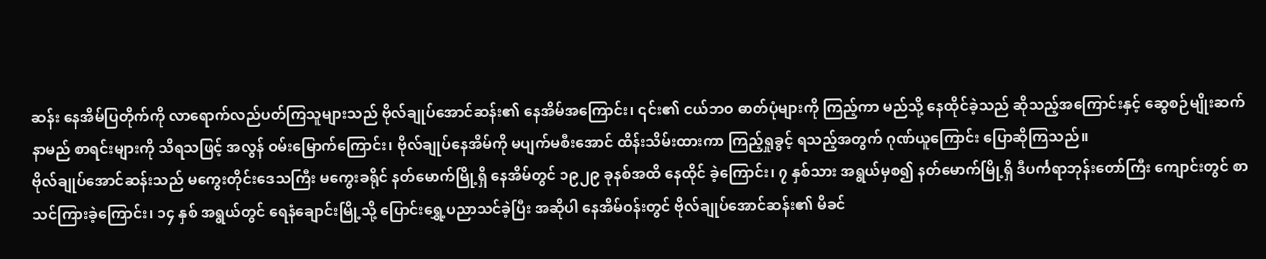ဆန်း နေအိမ်ပြတိုက်ကို လာရောက်လည်ပတ်ကြသူများသည် ဗိုလ်ချုပ်အောင်ဆန်း၏ နေအိမ်အကြောင်း၊ ၎င်း၏ ငယ်ဘဝ ဓာတ်ပုံများကို ကြည့်ကာ မည်သို့ နေထိုင်ခဲ့သည် ဆိုသည့်အကြောင်းနှင့် ဆွေစဉ်မျိုးဆက် နာမည် စာရင်းများကို သိရသဖြင့် အလွန် ဝမ်းမြောက်ကြောင်း၊ ဗိုလ်ချုပ်နေအိမ်ကို မပျက်မစီးအောင် ထိန်းသိမ်းထားကာ ကြည့်ရှုခွင့် ရသည့်အတွက် ဂုဏ်ယူကြောင်း ပြောဆိုကြသည်။
ဗိုလ်ချုပ်အောင်ဆန်းသည် မကွေးတိုင်းဒေသကြီး မကွေးခရိုင် နတ်မောက်မြို့ရှိ နေအိမ်တွင် ၁၉၂၉ ခုနစ်အထိ နေထိုင် ခဲ့ကြောင်း၊ ၇ နှစ်သား အရွယ်မှစ၍ နတ်မောက်မြို့ရှိ ဒီပင်္ကရာဘုန်းတော်ကြီး ကျောင်းတွင် စာသင်ကြားခဲ့ကြောင်း၊ ၁၄ နှစ် အရွယ်တွင် ရေနံချောင်းမြို့သို့ ပြောင်းရွှေ့ပညာသင်ခဲ့ပြီး အဆိုပါ နေအိမ်ဝန်းတွင် ဗိုလ်ချုပ်အောင်ဆန်း၏ မိခင်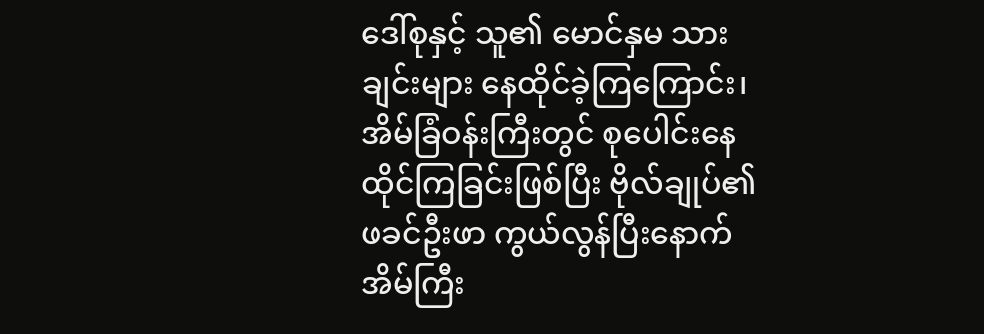ဒေါ်စုနှင့် သူ၏ မောင်နှမ သားချင်းများ နေထိုင်ခဲ့ကြကြောင်း၊ အိမ်ခြံဝန်းကြီးတွင် စုပေါင်းနေထိုင်ကြခြင်းဖြစ်ပြီး ဗိုလ်ချုပ်၏ ဖခင်ဦးဖာ ကွယ်လွန်ပြီးနောက် အိမ်ကြီး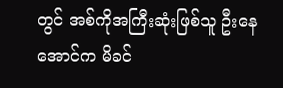တွင် အစ်ကိုအကြီးဆုံးဖြစ်သူ ဦးနေအောင်က မိခင်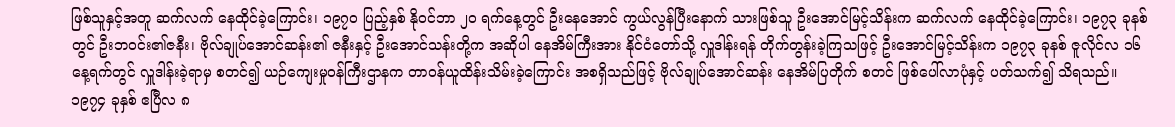ဖြစ်သူနှင့်အတူ ဆက်လက် နေထိုင်ခဲ့ကြောင်း၊ ၁၉၇၀ ပြည့်နှစ် နိုဝင်ဘာ ၂၀ ရက်နေ့တွင် ဦးနေအောင် ကွယ်လွန်ပြီးနောက် သားဖြစ်သူ ဦးအောင်မြင့်သိန်းက ဆက်လက် နေထိုင်ခဲ့ကြောင်း၊ ၁၉၇၃ ခုနစ်တွင် ဦးဘဝင်း၏ဇနီး၊ ဗိုလ်ချုပ်အောင်ဆန်း၏ ဇနီးနှင့် ဦးအောင်သန်းတို့က အဆိုပါ နေအိမ်ကြီးအား နိုင်ငံတော်သို့ လှူဒါန်းရန် တိုက်တွန်းခဲ့ကြသဖြင့် ဦးအောင်မြင့်သိန်းက ၁၉၇၃ ခုနစ် ဇူလိုင်လ ၁၆ နေ့ရက်တွင် လှူဒါန်းခဲ့ရာမှ စတင်၍ ယဉ်ကျေးမှုဝန်ကြီးဌာနက တာဝန်ယူထိန်းသိမ်းခဲ့ကြောင်း အစရှိသည်ဖြင့် ဗိုလ်ချုပ်အောင်ဆန်း နေအိမ်ပြတိုက် စတင် ဖြစ်ပေါ်လာပုံနှင့် ပတ်သက်၍ သိရသည်။
၁၉၇၄ ခုနှစ် ဧပြီလ ၈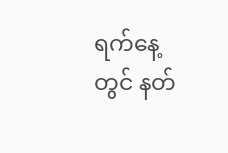ရက်နေ့တွင် နတ်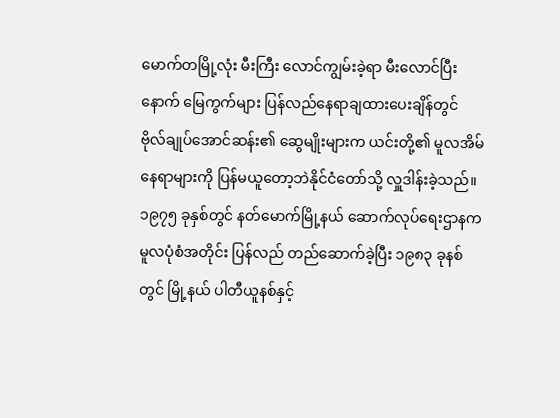မောက်တမြို့လုံး မီးကြီး လောင်ကျွမ်းခဲ့ရာ မီးလောင်ပြီးနောက် မြေကွက်များ ပြန်လည်နေရာချထားပေးချိန်တွင် ဗိုလ်ချုပ်အောင်ဆန်း၏ ဆွေမျိုးများက ယင်းတို့၏ မူလအိမ် နေရာများကို ပြန်မယူတော့ဘဲနိုင်ငံတော်သို့ လှူဒါန်းခဲ့သည်။ ၁၉၇၅ ခုနှစ်တွင် နတ်မောက်မြို့နယ် ဆောက်လုပ်ရေးဌာနက မူလပုံစံအတိုင်း ပြန်လည် တည်ဆောက်ခဲ့ပြီး ၁၉၈၃ ခုနစ်တွင် မြို့နယ် ပါတီယူနစ်နှင့်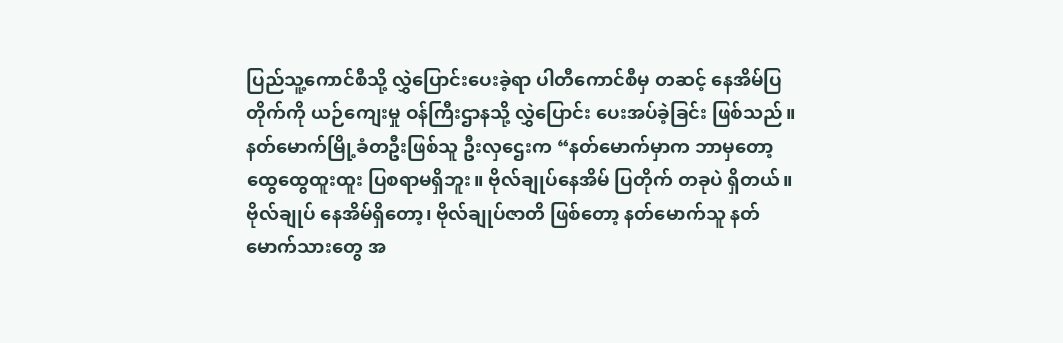ပြည်သူ့ကောင်စီသို့ လွှဲပြောင်းပေးခဲ့ရာ ပါတီကောင်စီမှ တဆင့် နေအိမ်ပြတိုက်ကို ယဉ်ကျေးမှု ဝန်ကြီးဌာနသို့ လွှဲပြောင်း ပေးအပ်ခဲ့ခြင်း ဖြစ်သည်။
နတ်မောက်မြို့ခံတဦးဖြစ်သူ ဦးလှဌေးက “နတ်မောက်မှာက ဘာမှတော့ ထွေထွေထူးထူး ပြစရာမရှိဘူး။ ဗိုလ်ချုပ်နေအိမ် ပြတိုက် တခုပဲ ရှိတယ်။ ဗိုလ်ချုပ် နေအိမ်ရှိတော့၊ ဗိုလ်ချုပ်ဇာတိ ဖြစ်တော့ နတ်မောက်သူ နတ်မောက်သားတွေ အ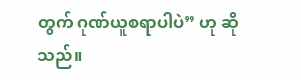တွက် ဂုဏ်ယူစရာပါပဲ” ဟု ဆိုသည်။